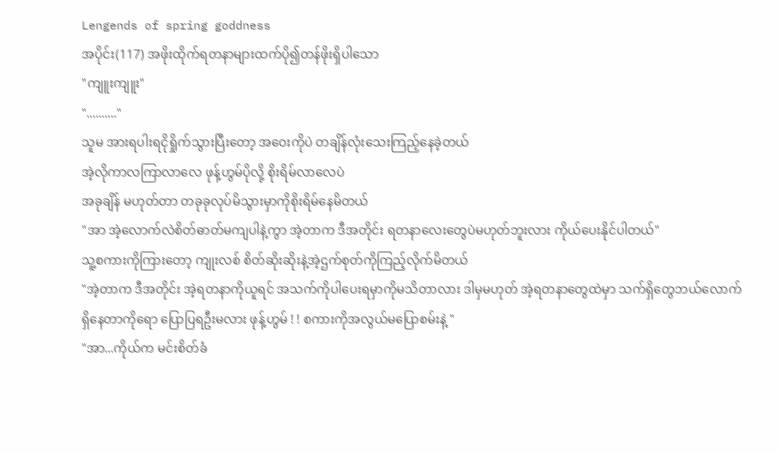Lengends of spring goddness
အပိုင်း(117) အဖိုးထိုက်ရတနာများထက်ပို၍တန်ဖိုးရှိပါသော
"ကျူးကျူး"
".........."
သူမ အားရပါးရငိုရှိုက်သွားပြီးတော့ အဝေးကိုပဲ တချိန်လုံးသေးကြည့်နေခဲ့တယ်
အဲ့လိုကာလကြာလာလေ ဖုန့်ဟွမ်ပိုလို့ စိုးရိမ်လာလေပဲ
အခုချိန် မဟုတ်တာ တခုခုလုပ်မိသွားမှာကိုစိုးရိမ်နေမိတယ်
"အာ အဲ့လောက်လဲစိတ်ဓာတ်မကျပါနဲ့ကွာ အဲ့တာက ဒီအတိုင်း ရတနာလေးတွေပဲမဟုတ်ဘူးလား ကိုယ်ပေးနိုင်ပါတယ်"
သူ့စကားကိုကြားတော့ ကျုးလစ် စိတ်ဆိုးဆိုးနဲ့အဲ့ဌက်စုတ်ကိုကြည့်လိုက်မိတယ်
"အဲ့တာက ဒီအတိုင်း အဲ့ရတနာကိုယူရင် အသက်ကိုပါပေးရမှာကိုမသိတာလား ဒါမှမဟုတ် အဲ့ရတနာတွေထဲမှာ သက်ရှိတွေဘယ်လောက်ရှိနေတာကိုရော ပြောပြရဦးမလား ဖုန့်ဟွမ် ! ! စကားကိုအလွယ်မပြောစမ်းနဲ့ "
"အာ...ကိုယ်က မင်းစိတ်ခံ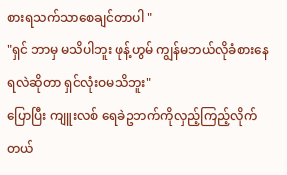စားရသက်သာစေချင်တာပါ "
"ရှင် ဘာမှ မသိပါဘူး ဖုန့်ဟွမ် ကျွန်မဘယ်လိုခံစားနေရလဲဆိုတာ ရှင်လုံးဝမသိဘူး"
ပြောပြီး ကျူးလစ် ရေခဲဥဘက်ကိုလှည့်ကြည့်လိုက်တယ်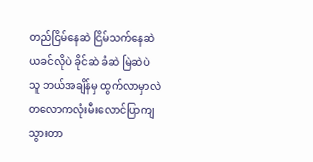တည်ငြိမ်နေဆဲ ငြိမ်သက်နေဆဲ
ယခင်လိုပဲ ခိုင်ဆဲ ခံဆဲ မြဲဆဲပဲ
သူ ဘယ်အချိန်မှ ထွက်လာမှာလဲ
တလောကလုံးမီးလောင်ပြာကျသွားတာ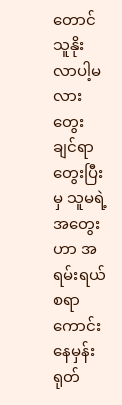တောင် သူနိုးလာပါ့မလား
တွေးချင်ရာတွေးပြီးမှ သူမရဲ့အတွေးဟာ အရမ်းရယ်စရာကောင်းနေမှန်း ရုတ်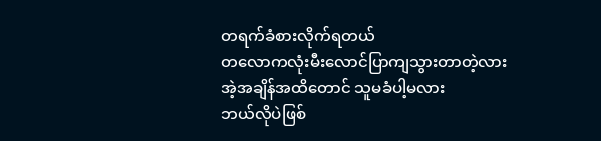တရက်ခံစားလိုက်ရတယ်
တလောကလုံးမီးလောင်ပြာကျသွားတာတဲ့လား
အဲ့အချိန်အထိတောင် သူမခံပါ့မလား
ဘယ်လိုပဲဖြစ်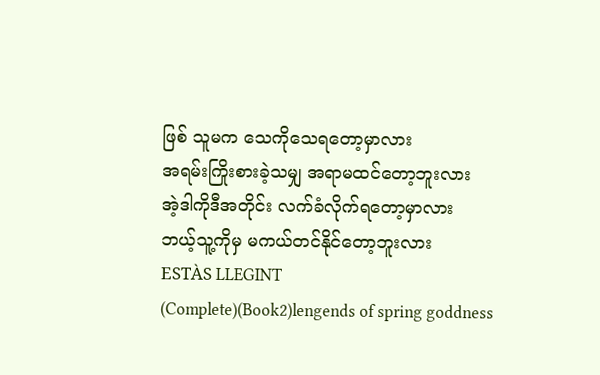ဖြစ် သူမက သေကိုသေရတော့မှာလား
အရမ်းကြိုးစားခဲ့သမျှ အရာမထင်တော့ဘူးလား
အဲ့ဒါကိုဒီအတိုင်း လက်ခံလိုက်ရတော့မှာလား
ဘယ့်သူ့ကိုမှ မကယ်တင်နိုင်တော့ဘူးလား
ESTÀS LLEGINT
(Complete)(Book2)lengends of spring goddness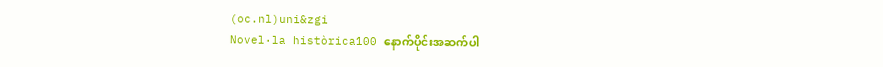(oc.nl)uni&zgi
Novel·la històrica100 နောက်ပိုင်းအဆက်ပါ